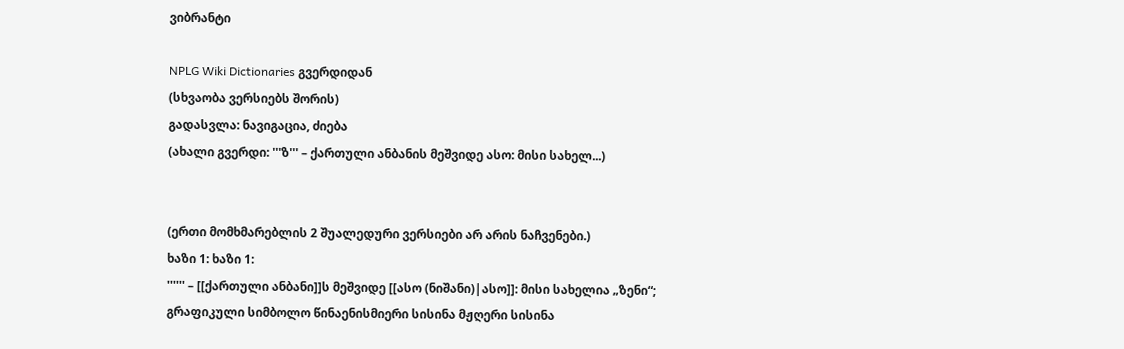ვიბრანტი

NPLG Wiki Dictionaries გვერდიდან
(სხვაობა ვერსიებს შორის)
გადასვლა: ნავიგაცია, ძიება
(ახალი გვერდი: '''ზ''' – ქართული ანბანის მეშვიდე ასო: მისი სახელ...)


(ერთი მომხმარებლის 2 შუალედური ვერსიები არ არის ნაჩვენები.)
ხაზი 1: ხაზი 1:
'''''' – [[ქართული ანბანი]]ს მეშვიდე [[ასო (ნიშანი)|ასო]]: მისი სახელია „ზენი“; გრაფიკული სიმბოლო წინაენისმიერი სისინა მჟღერი სისინა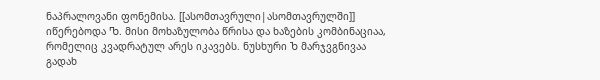ნაპრალოვანი ფონემისა. [[ასომთავრული|ასომთავრულში]] იწერებოდა Ⴊ. მისი მოხაზულობა წრისა და ხაზების კომბინაციაა, რომელიც კვადრატულ არეს იკავებს. ნუსხური Ⴆ მარჯვგნივაა გადახ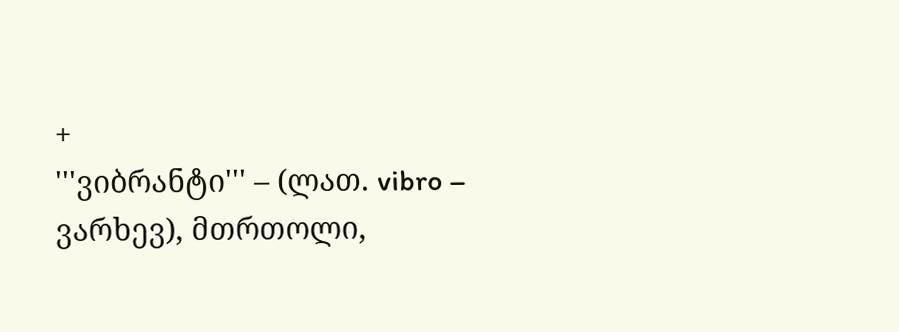+
'''ვიბრანტი''' – (ლათ. vibro – ვარხევ), მთრთოლი,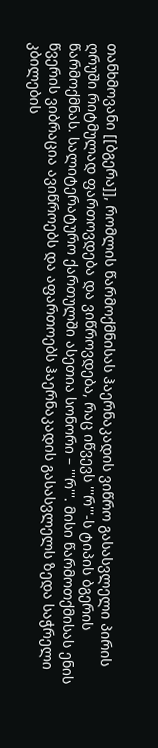თანხმოვანი [[ბგერა]], რომლის წარმოქმნისას ჰაერნაკადის ვიწრო გასასვლელი პირის ღრუში რიტმულად ფართოვდება და ვიწროვდება, რაც იწვევს '''რ'''-ს ტიპის ბგერის წარმოქმნას. სალიტერატურო ქართულში ასეთია სონორი – '''რ'''. მისი წარმოთქმისას ენის წვერის ვიბრაცია ავიწროებს და აფართოებს ჰაერნაკადის გასასვლელს ზედა საჭრელი კბილების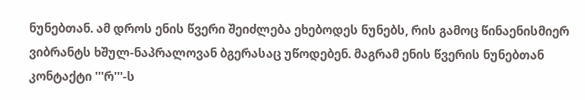ნუნებთან. ამ დროს ენის წვერი შეიძლება ეხებოდეს ნუნებს, რის გამოც წინაენისმიერ ვიბრანტს ხშულ-ნაპრალოვან ბგერასაც უწოდებენ. მაგრამ ენის წვერის ნუნებთან კონტაქტი '''რ'''-ს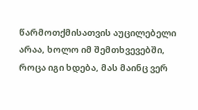წარმოთქმისათვის აუცილებელი არაა, ხოლო იმ შემთხვევებში, როცა იგი ხდება, მას მაინც ვერ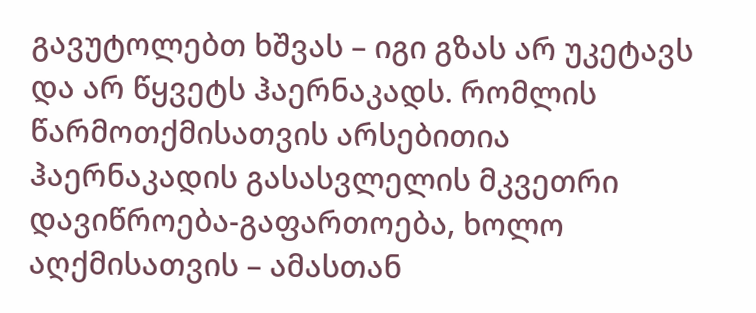გავუტოლებთ ხშვას – იგი გზას არ უკეტავს და არ წყვეტს ჰაერნაკადს. რომლის წარმოთქმისათვის არსებითია ჰაერნაკადის გასასვლელის მკვეთრი დავიწროება-გაფართოება, ხოლო აღქმისათვის – ამასთან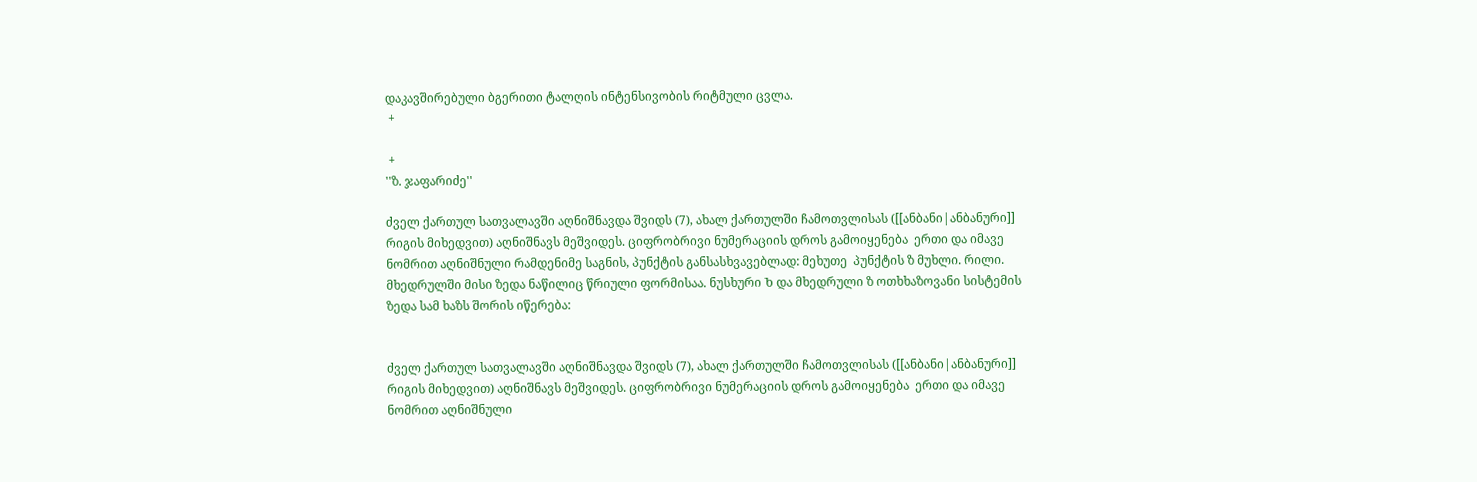დაკავშირებული ბგერითი ტალღის ინტენსივობის რიტმული ცვლა.
 +

 +
''ზ. ჯაფარიძე''

ძველ ქართულ სათვალავში აღნიშნავდა შვიდს (7), ახალ ქართულში ჩამოთვლისას ([[ანბანი|ანბანური]] რიგის მიხედვით) აღნიშნავს მეშვიდეს. ციფრობრივი ნუმერაციის დროს გამოიყენება  ერთი და იმავე ნომრით აღნიშნული რამდენიმე საგნის, პუნქტის განსასხვავებლად: მეხუთე  პუნქტის ზ მუხლი. რილი. მხედრულში მისი ზედა ნაწილიც წრიული ფორმისაა. ნუსხური Ⴆ და მხედრული ზ ოთხხაზოვანი სისტემის ზედა სამ ხაზს შორის იწერება:


ძველ ქართულ სათვალავში აღნიშნავდა შვიდს (7), ახალ ქართულში ჩამოთვლისას ([[ანბანი|ანბანური]] რიგის მიხედვით) აღნიშნავს მეშვიდეს. ციფრობრივი ნუმერაციის დროს გამოიყენება  ერთი და იმავე ნომრით აღნიშნული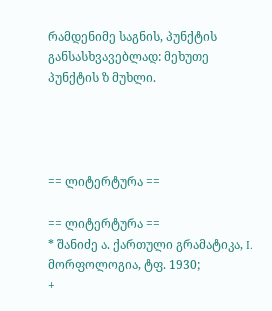რამდენიმე საგნის, პუნქტის განსასხვავებლად: მეხუთე  პუნქტის ზ მუხლი.




== ლიტერტურა ==

== ლიტერტურა ==
* შანიძე ა. ქართული გრამატიკა, I. მორფოლოგია, ტფ. 1930;
+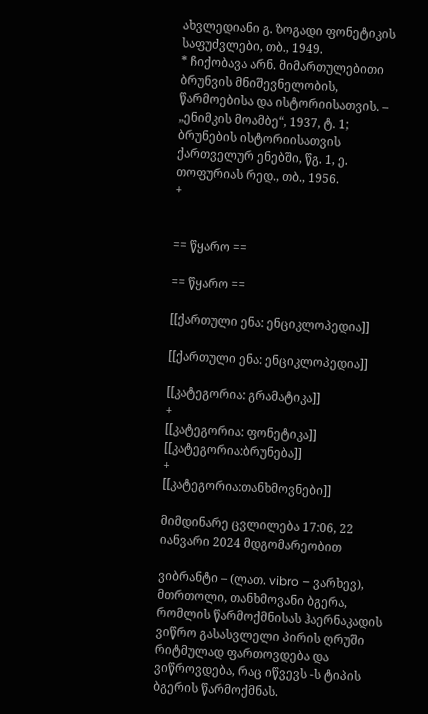ახვლედიანი გ. ზოგადი ფონეტიკის საფუძვლები, თბ., 1949.
* ჩიქობავა არნ. მიმართულებითი ბრუნვის მნიშევნელობის, წარმოებისა და ისტორიისათვის. – „ენიმკის მოამბე“, 1937, ტ. 1; ბრუნების ისტორიისათვის ქართველურ ენებში, წგ. 1, ე. თოფურიას რედ., თბ., 1956.
+


== წყარო ==

== წყარო ==

[[ქართული ენა: ენციკლოპედია]]

[[ქართული ენა: ენციკლოპედია]]

[[კატეგორია: გრამატიკა]]
+
[[კატეგორია: ფონეტიკა]]
[[კატეგორია:ბრუნება]]
+
[[კატეგორია:თანხმოვნები]]

მიმდინარე ცვლილება 17:06, 22 იანვარი 2024 მდგომარეობით

ვიბრანტი – (ლათ. vibro – ვარხევ), მთრთოლი, თანხმოვანი ბგერა, რომლის წარმოქმნისას ჰაერნაკადის ვიწრო გასასვლელი პირის ღრუში რიტმულად ფართოვდება და ვიწროვდება, რაც იწვევს -ს ტიპის ბგერის წარმოქმნას.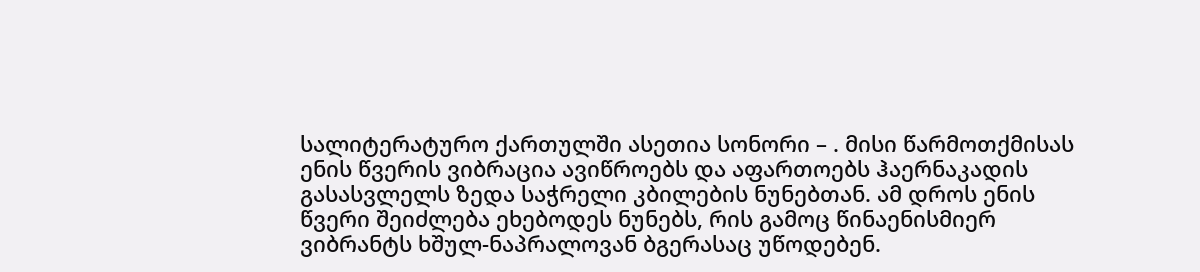სალიტერატურო ქართულში ასეთია სონორი – . მისი წარმოთქმისას ენის წვერის ვიბრაცია ავიწროებს და აფართოებს ჰაერნაკადის გასასვლელს ზედა საჭრელი კბილების ნუნებთან. ამ დროს ენის წვერი შეიძლება ეხებოდეს ნუნებს, რის გამოც წინაენისმიერ ვიბრანტს ხშულ-ნაპრალოვან ბგერასაც უწოდებენ.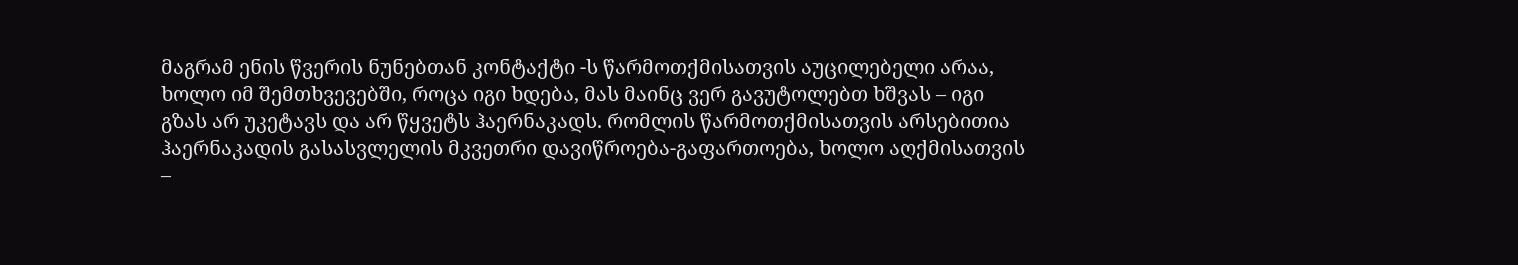მაგრამ ენის წვერის ნუნებთან კონტაქტი -ს წარმოთქმისათვის აუცილებელი არაა, ხოლო იმ შემთხვევებში, როცა იგი ხდება, მას მაინც ვერ გავუტოლებთ ხშვას – იგი გზას არ უკეტავს და არ წყვეტს ჰაერნაკადს. რომლის წარმოთქმისათვის არსებითია ჰაერნაკადის გასასვლელის მკვეთრი დავიწროება-გაფართოება, ხოლო აღქმისათვის –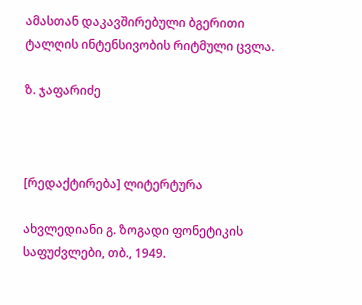ამასთან დაკავშირებული ბგერითი ტალღის ინტენსივობის რიტმული ცვლა.

ზ. ჯაფარიძე



[რედაქტირება] ლიტერტურა

ახვლედიანი გ. ზოგადი ფონეტიკის საფუძვლები, თბ., 1949.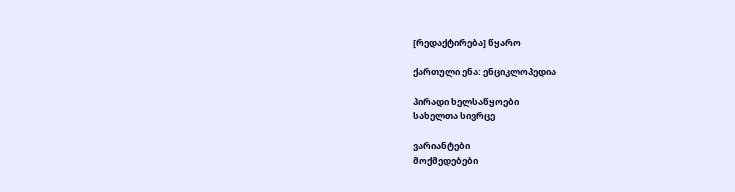[რედაქტირება] წყარო

ქართული ენა: ენციკლოპედია

პირადი ხელსაწყოები
სახელთა სივრცე

ვარიანტები
მოქმედებები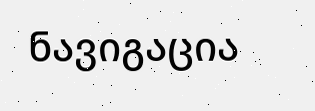ნავიგაცია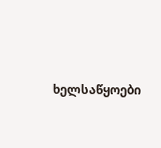ხელსაწყოები